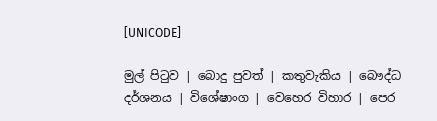[UNICODE]

මුල් පිටුව | බොදු පුවත් | කතුවැකිය | බෞද්ධ දර්ශනය | විශේෂාංග | වෙහෙර විහාර | පෙර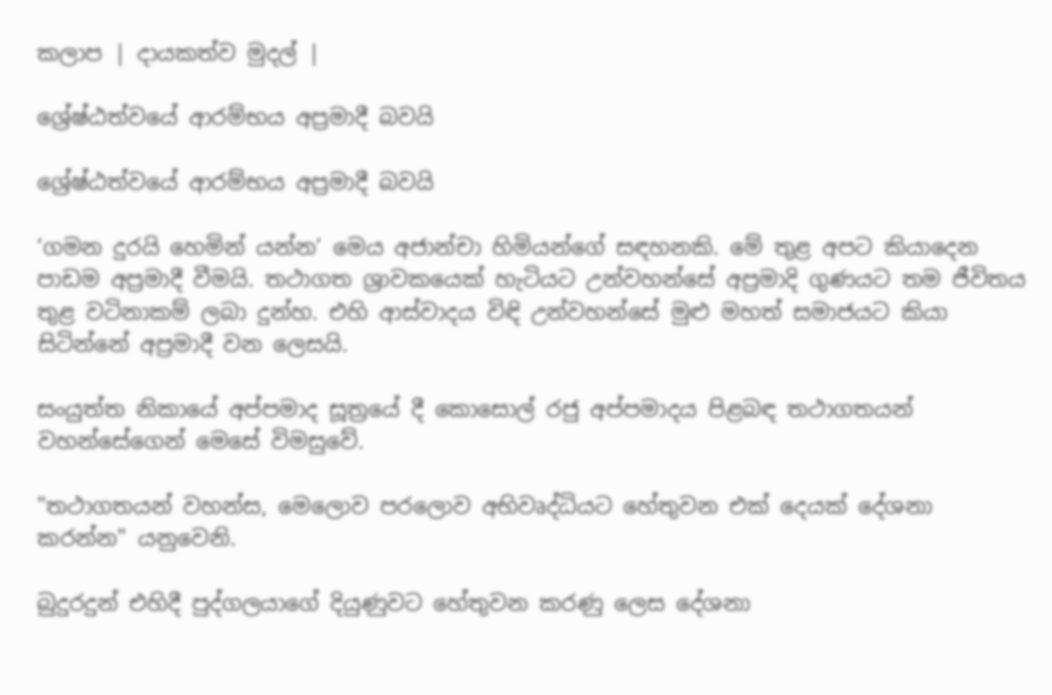කලාප | දායකත්ව මුදල් |

ශ්‍රේෂ්ඨත්වයේ ආරම්භය අප්‍රමාදී බවයි

ශ්‍රේෂ්ඨත්වයේ ආරම්භය අප්‍රමාදී බවයි

‘ගමන දුරයි හෙමින් යන්න’ මෙය අජාන්චා හිමියන්ගේ සඳහනකි. මේ තුළ අපට කියාදෙන පාඩම අප්‍රමාදී වීමයි. තථාගත ශ්‍රාවකයෙක් හැටියට උන්වහන්සේ අප්‍රමාදි ගුණයට තම ජීවිතය තුළ වටිනාකම් ලබා දුන්හ. එහි ආස්වාදය විඳි උන්වහන්සේ මුළු මහත් සමාජයට කියා සිටින්නේ අප්‍රමාදී වන ලෙසයි.

සංයුත්ත නිකායේ අප්පමාද සූත්‍රයේ දී කොසොල් රජු අප්පමාදය පිළබඳ තථාගතයන් වහන්සේගෙන් මෙසේ විමසුවේ.

"තථාගතයන් වහන්ස, මෙලොව පරලොව අභිවෘද්ධියට හේතුවන එක් දෙයක් දේශනා කරන්න" යනුවෙනි.

බුදුරදුන් එහිදී පුද්ගලයාගේ දියුණුවට හේතුවන කරණු ලෙස දේශනා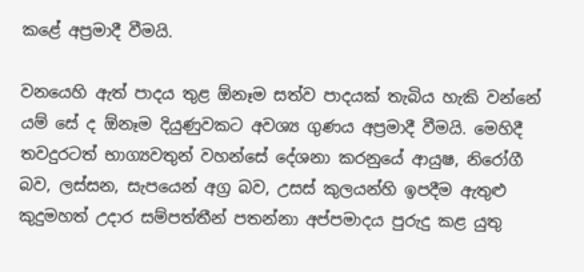කළේ අප්‍රමාදී වීමයි.

වනයෙහි ඇත් පාදය තුළ ඕනෑම සත්ව පාදයක් තැබිය හැකි වන්නේ යම් සේ ද ඕනෑම දියුණුවකට අවශ්‍ය ගුණය අප්‍රමාදී වීමයි. මෙහිදී තවදුරටත් භාග්‍යවතුන් වහන්සේ දේශනා කරනුයේ ආයුෂ, නිරෝගී බව, ලස්සන, සැපයෙන් අග්‍ර බව, උසස් කුලයන්හි ඉපදීම ඇතුළු කුදුමහත් උදාර සම්පත්තීන් පතන්නා අප්පමාදය පුරුදු කළ යුතු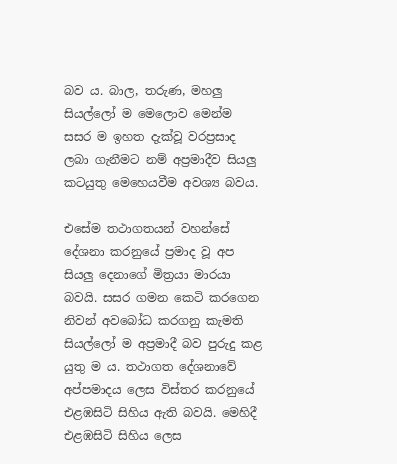බව ය. බාල, තරුණ, මහලු සියල්ලෝ ම මෙලොව මෙන්ම සසර ම ඉහත දැක්වූ වරප්‍රසාද ලබා ගැනීමට නම් අප්‍රමාදීව සියලු කටයුතු මෙහෙයවීම අවශ්‍ය බවය.

එසේම තථාගතයන් වහන්සේ දේශනා කරනුයේ ප්‍රමාද වූ අප සියලු දෙනාගේ මිත්‍රයා මාරයා බවයි. සසර ගමන කෙටි කරගෙන නිවන් අවබෝධ කරගනු කැමති සියල්ලෝ ම අප්‍රමාදී බව පුරුදු කළ යුතු ම ය. තථාගත දේශනාවේ අප්පමාදය ලෙස විස්තර කරනුයේ එළඹසිටි සිහිය ඇති බවයි. මෙහිදී එළඹසිටි සිහිය ලෙස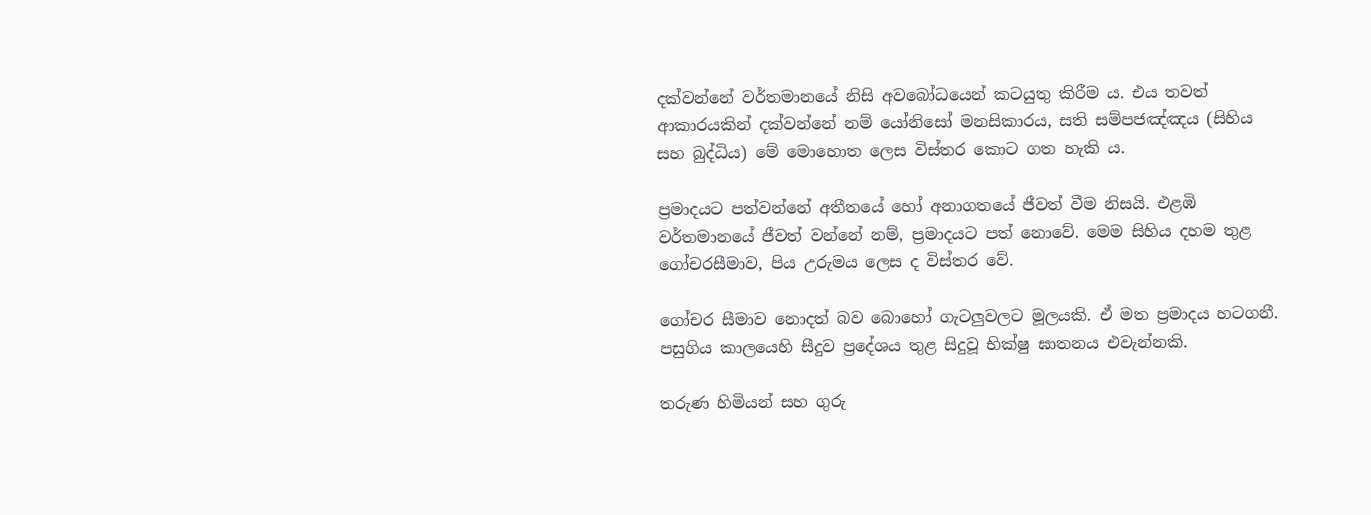දක්වන්නේ වර්තමානයේ නිසි අවබෝධයෙන් කටයුතු කිරීම ය. එය තවත් ආකාරයකින් දක්වන්නේ නම් යෝනිසෝ මනසිකාරය, සති සම්පජඤ්ඤය (සිහිය සහ බුද්ධිය) මේ මොහොත ලෙස විස්තර කොට ගත හැකි ය.

ප්‍රමාදයට පත්වන්නේ අතීතයේ හෝ අනාගතයේ ජීවත් වීම නිසයි. එළඹි වර්තමානයේ ජීවත් වන්නේ නම්, ප්‍රමාදයට පත් නොවේ. මෙම සිහිය දහම තුළ ගෝචරසීමාව, පිය උරුමය ලෙස ද විස්තර වේ.

ගෝචර සීමාව නොදත් බව බොහෝ ගැටලුවලට මූලයකි. ඒ මත ප්‍රමාදය හටගනී. පසුගිය කාලයෙහි සීදුව ප්‍රදේශය තුළ සිදුවූ භික්ෂු ඝාතනය එවැන්නකි.

තරුණ හිමියන් සහ ගුරු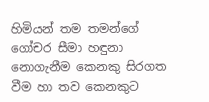හිමියන් තම තමන්ගේ ගෝචර සීමා හඳුනා නොගැනීම කෙනකු සිරගත වීම හා තව කෙනකුට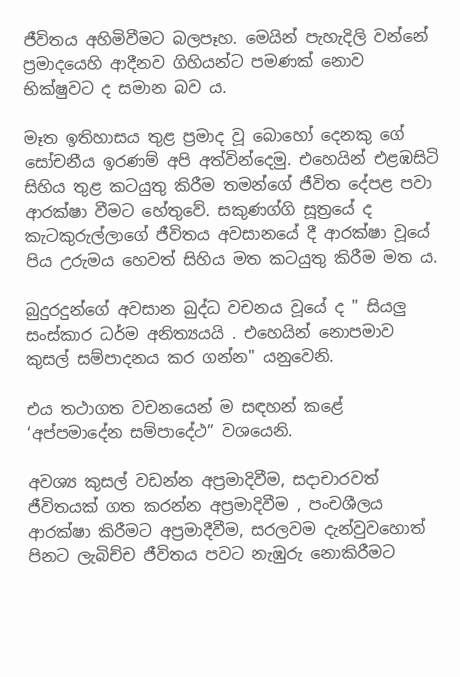ජීවිතය අහිමිවීමට බලපෑහ. මෙයින් පැහැදිලි වන්නේ ප්‍රමාදයෙහි ආදීනව ගිහියන්ට පමණක් නොව භික්ෂුවට ද සමාන බව ය.

මෑත ඉතිහාසය තුළ ප්‍රමාද වූ බොහෝ දෙනකු ගේ සෝචනීය ඉරණම් අපි අත්වින්දෙමු. එහෙයින් එළඹසිටි සිහිය තුළ කටයුතු කිරීම තමන්ගේ ජීවිත දේපළ පවා ආරක්ෂා වීමට හේතුවේ. සකුණග්ගි සූත්‍රයේ ද කැටකුරුල්ලාගේ ජීවිතය අවසානයේ දී ආරක්ෂා වූයේ පිය උරුමය හෙවත් සිහිය මත කටයුතු කිරීම මත ය.

බුදුරදුන්ගේ අවසාන බුද්ධ වචනය වූයේ ද " සියලු සංස්කාර ධර්ම අනිත්‍යයයි . එහෙයින් නොපමාව කුසල් සම්පාදනය කර ගන්න" යනුවෙනි.

එය තථාගත වචනයෙන් ම සඳහන් කළේ ‘අප්පමාදේන සම්පාදේථ” වශයෙනි.

අවශ්‍ය කුසල් වඩන්න අප්‍රමාදිවීම, සදාචාරවත් ජීවිතයක් ගත කරන්න අප්‍රමාදිවීම , පංචශීලය ආරක්ෂා කිරීමට අප්‍රමාදීවීම, සරලවම දැන්වුවහොත් පිනට ලැබිච්ච ජීවිතය පවට නැඹුරු නොකිරීමට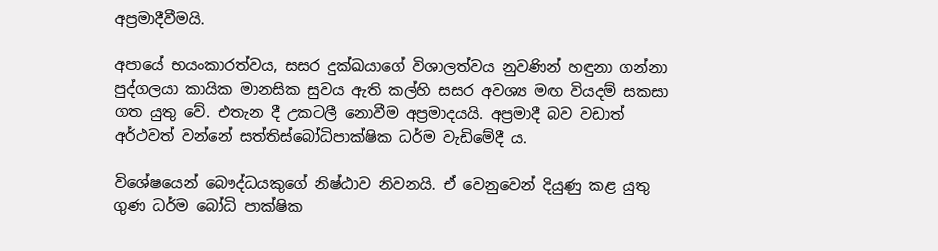අප්‍රමාදීවීමයි.

අපායේ භයංකාරත්වය, සසර දුක්ඛයාගේ විශාලත්වය නුවණින් හඳුනා ගන්නා පුද්ගලයා කායික මානසික සුවය ඇති කල්හි සසර අවශ්‍ය මඟ වියදම් සකසා ගත යුතු වේ. එතැන දී උකටලී නොවීම අප්‍රමාදයයි. අප්‍රමාදී බව වඩාත් අර්ථවත් වන්නේ සත්තිස්බෝධිපාක්ෂික ධර්ම වැඩිමේදී ය.

විශේෂයෙන් බෞද්ධයකුගේ නිෂ්ඨාව නිවනයි. ඒ වෙනුවෙන් දියුණු කළ යුතු ගුණ ධර්ම බෝධි පාක්ෂික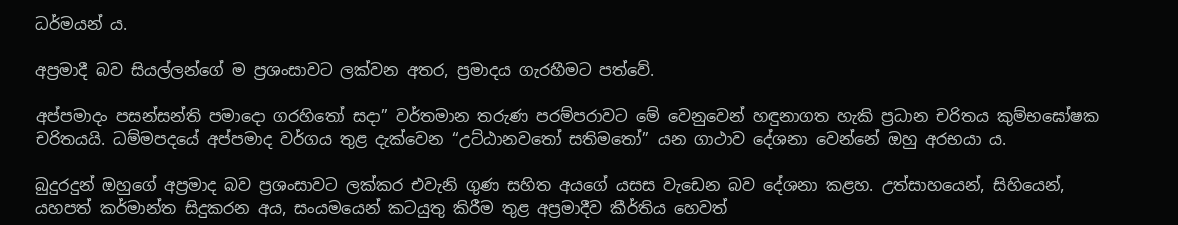ධර්මයන් ය.

අප්‍රමාදී බව සියල්ලන්ගේ ම ප්‍රශංසාවට ලක්වන අතර, ප්‍රමාදය ගැරහීමට පත්වේ.

අප්පමාදං පසන්සන්ති පමාදො ගරහිතෝ සදා” වර්තමාන තරුණ පරම්පරාවට මේ වෙනුවෙන් හඳුනාගත හැකි ප්‍රධාන චරිතය කුම්භඝෝෂක චරිතයයි. ධම්මපදයේ අප්පමාද වර්ගය තුළ දැක්වෙන “උට්ඨානවතෝ සතිමතෝ” යන ගාථාව දේශනා වෙන්නේ ඔහු අරභයා ය.

බුදුරදුන් ඔහුගේ අප්‍රමාද බව ප්‍රශංසාවට ලක්කර එවැනි ගුණ සහිත අයගේ යසස වැඩෙන බව දේශනා කළහ. උත්සාහයෙන්, සිහියෙන්, යහපත් කර්මාන්ත සිදුකරන අය, සංයමයෙන් කටයුතු කිරීම තුළ අප්‍රමාදීව කීර්තිය හෙවත්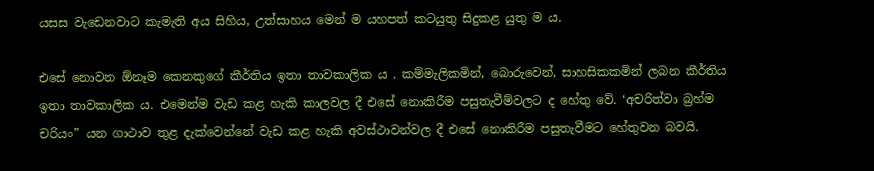යසස වැඩෙනවාට කැමැති අය සිහිය, උත්සාහය මෙන් ම යහපත් කටයුතු සිදුකළ යුතු ම ය.

එසේ නොවන ඕනෑම කෙනකුගේ කීර්තිය ඉතා තාවකාලික ය . කම්මැලිකමින්, බොරුවෙන්, සාහසිකකමින් ලබන කීර්තිය ඉතා තාවකාලික ය. එමෙන්ම වැඩ කළ හැකි කාලවල දී එසේ නොකිරීම පසුතැවීම්වලට ද හේතු වේ. ‘අචරිත්වා බ්‍රහ්ම චරියං” යන ගාථාව තුළ දැක්වෙන්නේ වැඩ කළ හැකි අවස්ථාවන්වල දී එසේ නොකිරීම පසුතැවීමට හේතුවන බවයි.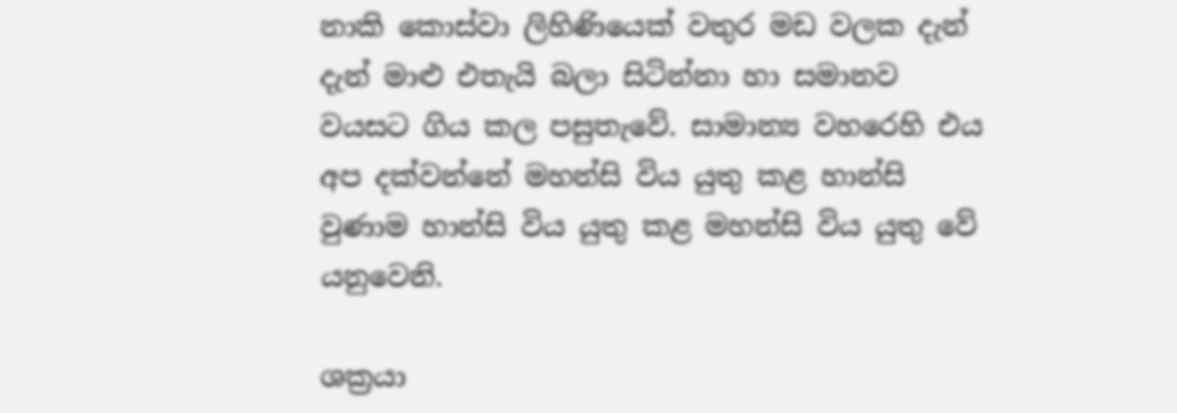නාකි කොස්වා ලිහිණියෙක් වතුර මඩ වලක දැන් දැන් මාළු එතැයි බලා සිටින්නා හා සමානව වයසට ගිය කල පසුතැවේ. සාමාන්‍ය වහරෙහි එය අප දක්වන්නේ මහන්සි විය යුතු කළ හාන්සි වුණාම හාන්සි විය යුතු කළ මහන්සි විය යුතු වේ යනුවෙනි.

ශක්‍රයා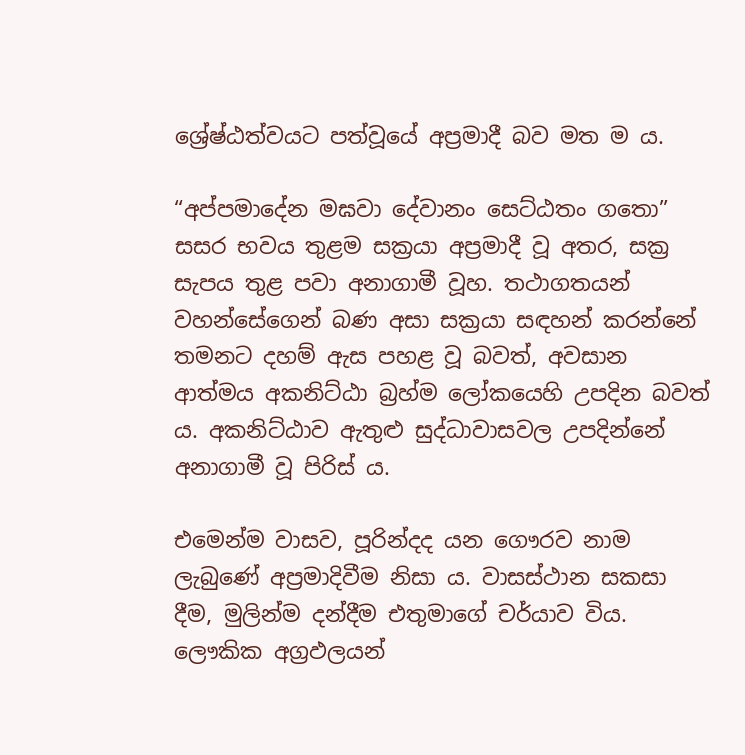ශ්‍රේෂ්ඨත්වයට පත්වූයේ අප්‍රමාදී බව මත ම ය.

“අප්පමාදේන මඝවා දේවානං සෙට්ඨතං ගතො” සසර භවය තුළම සක්‍රයා අප්‍රමාදී වූ අතර, සක්‍ර සැපය තුළ පවා අනාගාමී වූහ. තථාගතයන් වහන්සේගෙන් බණ අසා සක්‍රයා සඳහන් කරන්නේ තමනට දහම් ඇස පහළ වූ බවත්, අවසාන ආත්මය අකනිට්ඨා බ්‍රහ්ම ලෝකයෙහි උපදින බවත් ය. අකනිට්ඨාව ඇතුළු සුද්ධාවාසවල උපදින්නේ අනාගාමී වූ පිරිස් ය.

එමෙන්ම වාසව, පූරින්දද යන ගෞරව නාම ලැබුණේ අප්‍රමාදිවීම නිසා ය. වාසස්ථාන සකසා දීම, මුලින්ම දන්දීම එතුමාගේ චර්යාව විය. ලෞකික අග්‍රඵලයන්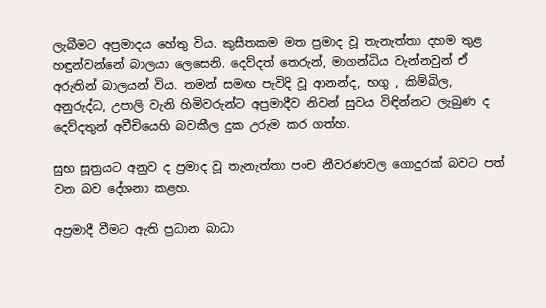ලැබීමට අප්‍රමාදය හේතු විය. කුසීතකම මත ප්‍රමාද වූ තැනැත්තා දහම තුළ හඳුන්වන්නේ බාලයා ලෙසෙනි. දෙව්දත් තෙරුන්, මාගන්ධිය වැන්නවුන් ඒ අරුතින් බාලයන් විය. තමන් සමඟ පැවිදි වූ ආනන්ද, භගු , කිම්බිල, අනුරුද්ධ, උපාලි වැනි හිමිවරුන්ට අප්‍රමාදීව නිවන් සුවය විඳින්නට ලැබුණ ද දෙව්දතුන් අවීචියෙහි බවකීල දුක උරුම කර ගත්හ.

සුභ සූත්‍රයට අනුව ද ප්‍රමාද වූ තැනැත්තා පංච නීවරණවල ගොදුරක් බවට පත් වන බව දේශනා කළහ.

අප්‍රමාදී වීමට ඇති ප්‍රධාන බාධා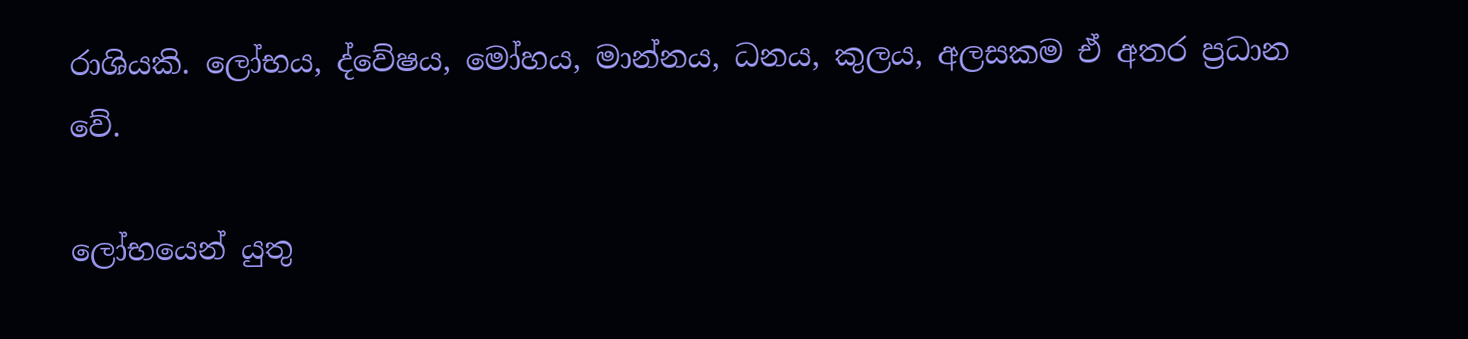රාශියකි. ලෝභය, ද්වේෂය, මෝහය, මාන්නය, ධනය, කුලය, අලසකම ඒ අතර ප්‍රධාන වේ.

ලෝභයෙන් යුතු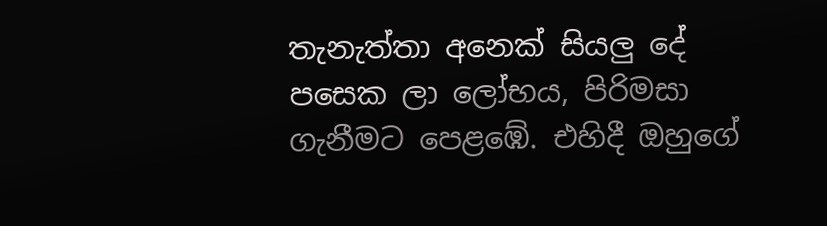තැනැත්තා අනෙක් සියලු දේ පසෙක ලා ලෝභය, පිරිමසා ගැනීමට පෙළඹේ. එහිදී ඔහුගේ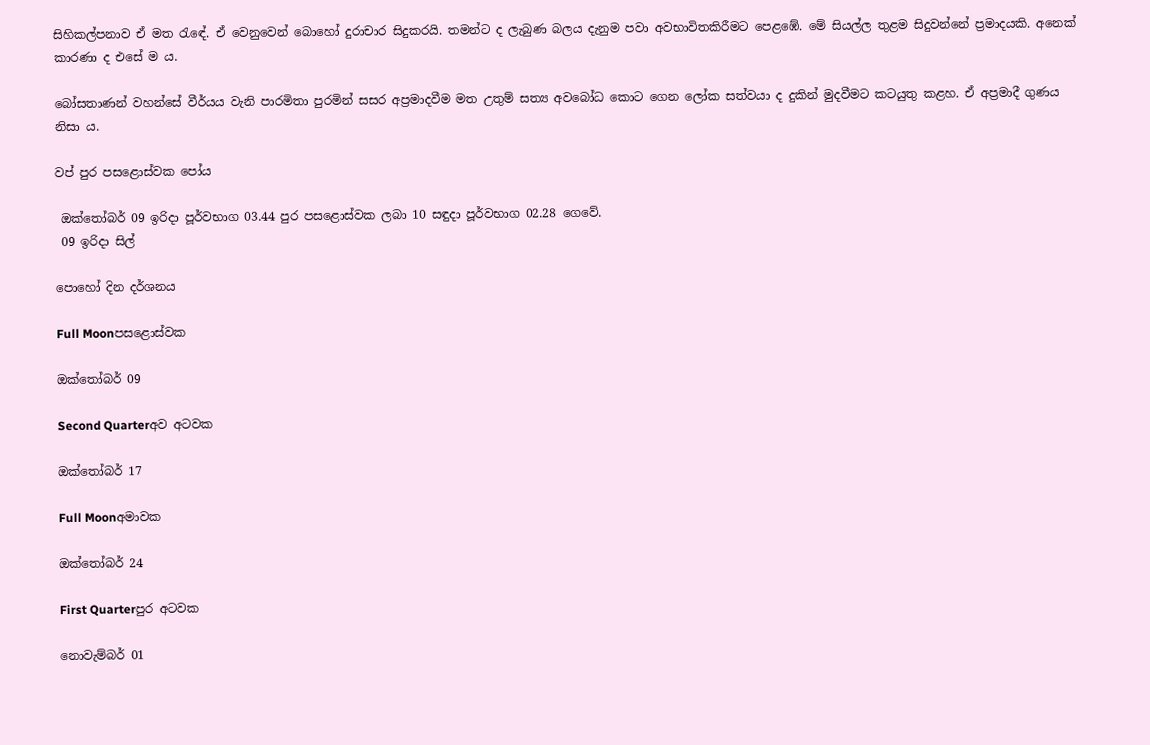සිහිකල්පනාව ඒ මත රැඳේ. ඒ වෙනුවෙන් බොහෝ දුරාචාර සිදුකරයි. තමන්ට ද ලැබුණ බලය දැනුම පවා අවභාවිතකිරීමට පෙළඹේ. මේ සියල්ල තුළම සිදුවන්නේ ප්‍රමාදයකි. අනෙක් කාරණා ද එසේ ම ය.

බෝසතාණන් වහන්සේ වීර්යය වැනි පාරමිතා පුරමින් සසර අප්‍රමාදවීම මත උතුම් සත්‍ය අවබෝධ කොට ගෙන ලෝක සත්වයා ද දුකින් මුදවීමට කටයුතු කළහ. ඒ අප්‍රමාදී ගුණය නිසා ය.

වප් පුර පසළොස්වක පෝය

 ඔක්තෝබර් 09 ඉරිදා පූර්වභාග 03.44 පුර පසළොස්වක ලබා 10 සඳුදා පූර්වභාග 02.28 ගෙවේ.
 09 ඉරිදා සිල්

පොහෝ දින දර්ශනය

Full Moonපසළොස්වක

ඔක්තෝබර් 09

Second Quarterඅව අටවක

ඔක්තෝබර් 17

Full Moonඅමාවක

ඔක්තෝබර් 24

First Quarterපුර අටවක

නොවැම්බර් 01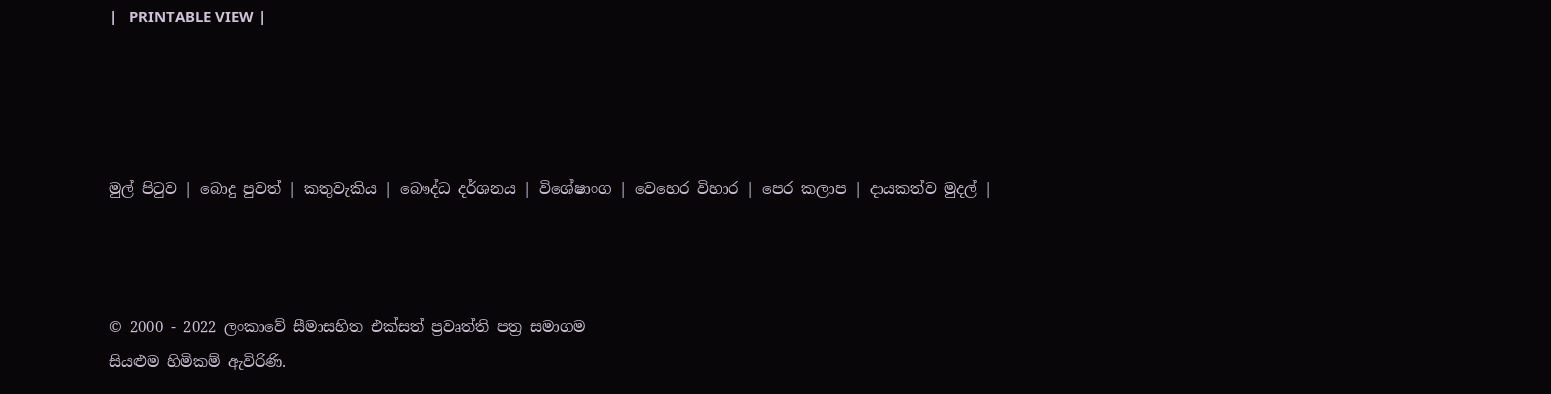|   PRINTABLE VIEW |




මුල් පිටුව | බොදු පුවත් | කතුවැකිය | බෞද්ධ දර්ශනය | විශේෂාංග | වෙහෙර විහාර | පෙර කලාප | දායකත්ව මුදල් |



© 2000 - 2022 ලංකාවේ සීමාසහිත එක්සත් ප්‍රවෘත්ති පත්‍ර සමාගම
සියළුම හිමිකම් ඇවිරිණි.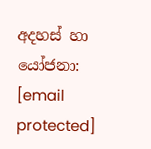අදහස් හා යෝජනා: [email protected]